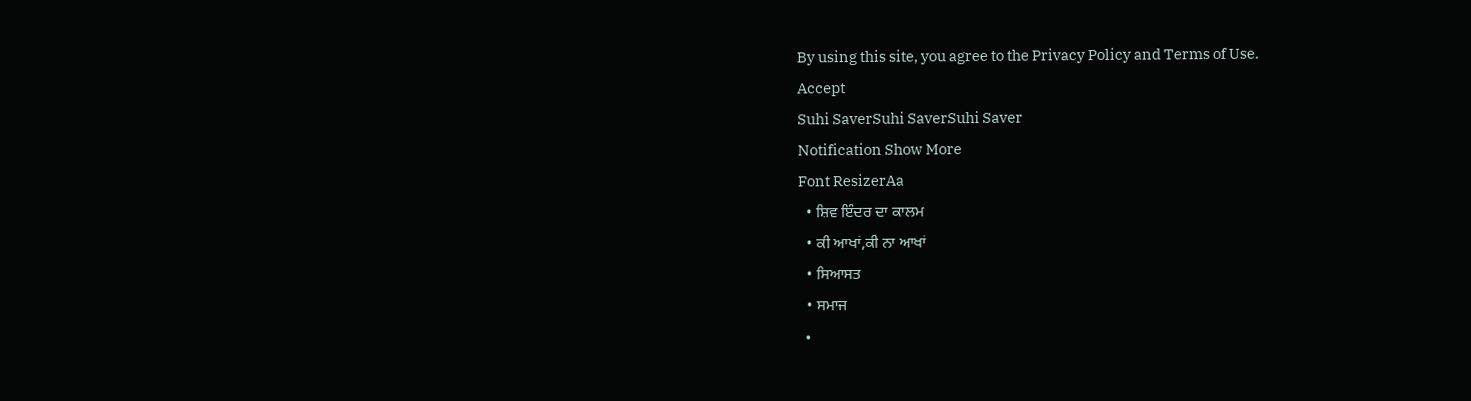By using this site, you agree to the Privacy Policy and Terms of Use.
Accept
Suhi SaverSuhi SaverSuhi Saver
Notification Show More
Font ResizerAa
  • ਸ਼ਿਵ ਇੰਦਰ ਦਾ ਕਾਲਮ
  • ਕੀ ਆਖਾਂ,ਕੀ ਨਾ ਆਖਾਂ
  • ਸਿਆਸਤ
  • ਸਮਾਜ
  •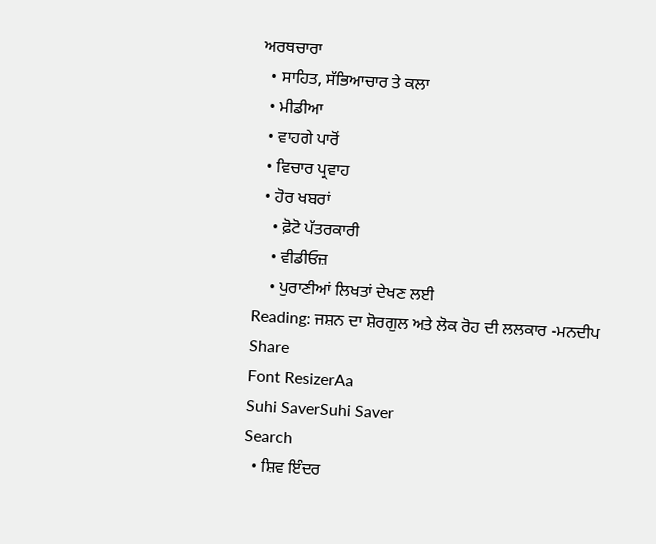ਅਰਥਚਾਰਾ
  • ਸਾਹਿਤ, ਸੱਭਿਆਚਾਰ ਤੇ ਕਲਾ
  • ਮੀਡੀਆ
  • ਵਾਹਗੇ ਪਾਰੋਂ
  • ਵਿਚਾਰ ਪ੍ਰਵਾਹ
  • ਹੋਰ ਖਬਰਾਂ
    • ਫ਼ੋਟੋ ਪੱਤਰਕਾਰੀ
    • ਵੀਡੀਓਜ਼
    • ਪੁਰਾਣੀਆਂ ਲਿਖਤਾਂ ਦੇਖਣ ਲਈ
Reading: ਜਸ਼ਨ ਦਾ ਸ਼ੋਰਗੁਲ ਅਤੇ ਲੋਕ ਰੋਹ ਦੀ ਲਲਕਾਰ -ਮਨਦੀਪ
Share
Font ResizerAa
Suhi SaverSuhi Saver
Search
  • ਸ਼ਿਵ ਇੰਦਰ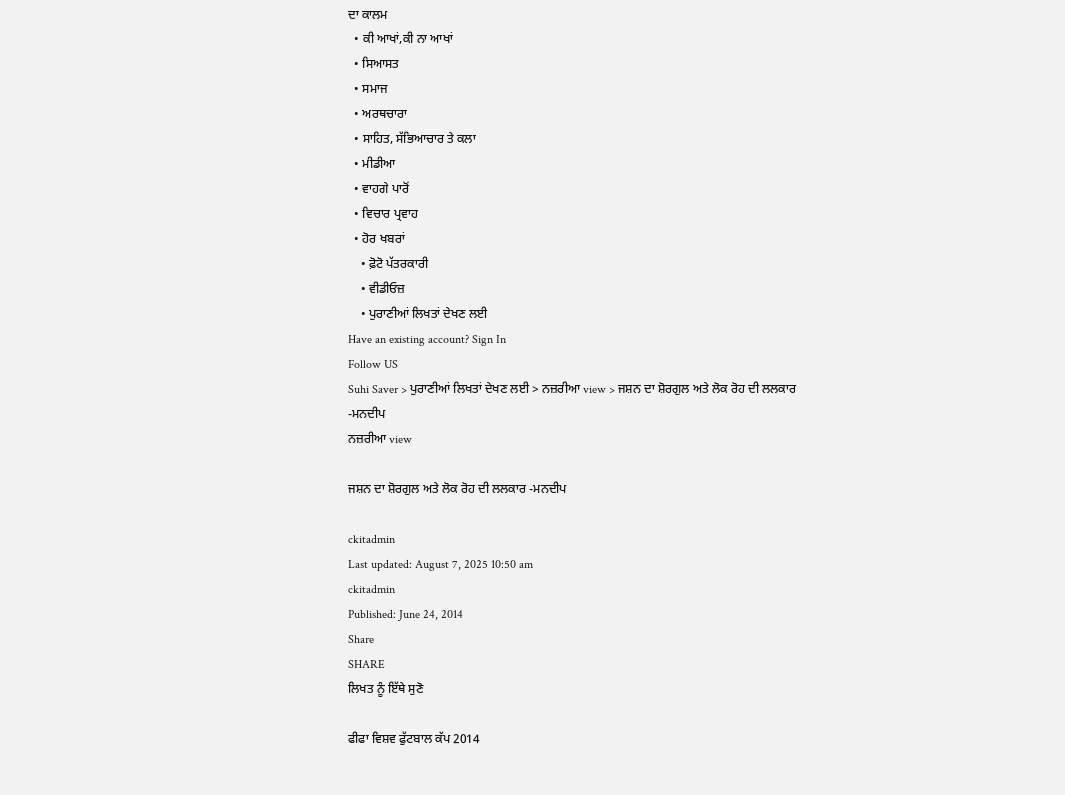ਦਾ ਕਾਲਮ
  • ਕੀ ਆਖਾਂ,ਕੀ ਨਾ ਆਖਾਂ
  • ਸਿਆਸਤ
  • ਸਮਾਜ
  • ਅਰਥਚਾਰਾ
  • ਸਾਹਿਤ, ਸੱਭਿਆਚਾਰ ਤੇ ਕਲਾ
  • ਮੀਡੀਆ
  • ਵਾਹਗੇ ਪਾਰੋਂ
  • ਵਿਚਾਰ ਪ੍ਰਵਾਹ
  • ਹੋਰ ਖਬਰਾਂ
    • ਫ਼ੋਟੋ ਪੱਤਰਕਾਰੀ
    • ਵੀਡੀਓਜ਼
    • ਪੁਰਾਣੀਆਂ ਲਿਖਤਾਂ ਦੇਖਣ ਲਈ
Have an existing account? Sign In
Follow US
Suhi Saver > ਪੁਰਾਣੀਆਂ ਲਿਖਤਾਂ ਦੇਖਣ ਲਈ > ਨਜ਼ਰੀਆ view > ਜਸ਼ਨ ਦਾ ਸ਼ੋਰਗੁਲ ਅਤੇ ਲੋਕ ਰੋਹ ਦੀ ਲਲਕਾਰ -ਮਨਦੀਪ
ਨਜ਼ਰੀਆ view

ਜਸ਼ਨ ਦਾ ਸ਼ੋਰਗੁਲ ਅਤੇ ਲੋਕ ਰੋਹ ਦੀ ਲਲਕਾਰ -ਮਨਦੀਪ

ckitadmin
Last updated: August 7, 2025 10:50 am
ckitadmin
Published: June 24, 2014
Share
SHARE
ਲਿਖਤ ਨੂੰ ਇੱਥੇ ਸੁਣੋ

ਫੀਫਾ ਵਿਸ਼ਵ ਫੁੱਟਬਾਲ ਕੱਪ 2014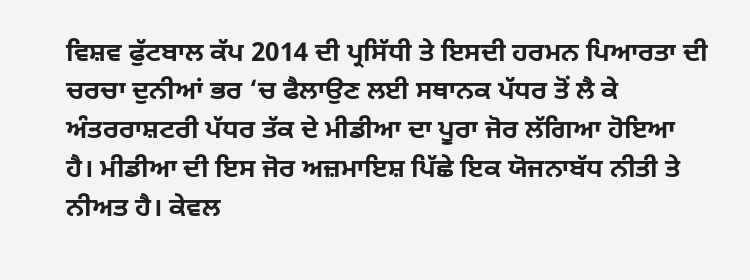ਵਿਸ਼ਵ ਫੁੱਟਬਾਲ ਕੱਪ 2014 ਦੀ ਪ੍ਰਸਿੱਧੀ ਤੇ ਇਸਦੀ ਹਰਮਨ ਪਿਆਰਤਾ ਦੀ ਚਰਚਾ ਦੁਨੀਆਂ ਭਰ ‘ਚ ਫੈਲਾਉਣ ਲਈ ਸਥਾਨਕ ਪੱਧਰ ਤੋਂ ਲੈ ਕੇ ਅੰਤਰਰਾਸ਼ਟਰੀ ਪੱਧਰ ਤੱਕ ਦੇ ਮੀਡੀਆ ਦਾ ਪੂਰਾ ਜੋਰ ਲੱਗਿਆ ਹੋਇਆ ਹੈ। ਮੀਡੀਆ ਦੀ ਇਸ ਜੋਰ ਅਜ਼ਮਾਇਸ਼ ਪਿੱਛੇ ਇਕ ਯੋਜਨਾਬੱਧ ਨੀਤੀ ਤੇ ਨੀਅਤ ਹੈ। ਕੇਵਲ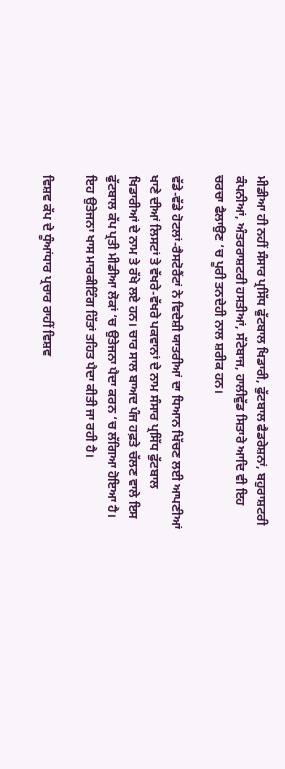ਮੀਡੀਆ ਹੀ ਨਹੀਂ ਸੰਸਾਰ ਪ੍ਰਸਿੱਧ ਫੁੱਟਬਾਲ ਖਿਡਾਰੀ, ਫੁੱਟਬਾਲ ਫੈਡਰੇਸ਼ਨਾਂ, ਬਹੁਰਾਸ਼ਟਰੀ ਕੰਪਨੀਆਂ, ਅੰਤਰਰਾਸ਼ਟਰੀ ਹਸਤੀਆਂ, ਸੱਟੇਬਾਜ, ਹਾਲੀਵੁੱਡ ਸਿਤਾਰੇ ਆਦਿ ਵੀ ਇਹ ਚਰਚਾ ਫੈਲਾਉਣ ‘ਚ ਪੂਰੀ ਤਨਦੇਹੀ ਨਾਲ ਸ਼ਰੀਕ ਹਨ।

ਵੱਡੇ-ਵੱਡੇ ਹੋਟਲਾਂ-ਰੈਸਟੋਰੈਂਟਾਂ ਨੇ ਵਿਦੇਸ਼ੀ ਯਾਤਰੀਆਂ ਦਾ ਧਿਆਨ ਖਿੱਚਣ ਲਈ ਆਪਣੀਆਂ ਖਾਣੇ ਦੀਆਂ ਲਿਸਟਾਂ ਤੇ ਵੱਖਰੇ-ਵੱਖਰੇ ਪਕਵਾਨਾਂ ਦੇ ਨਾਮ ਸੰਸਾਰ ਪ੍ਰਸਿੱਧ ਫੁੱਟਬਾਲ ਖਿਡਾਰੀਆਂ ਦੇ ਨਾਮ ਤੇ ਰੱਖੇ ਲਏ ਹਨ। ਚਾਰ ਸਾਲ ਬਾਅਦ ਪੰਜ ਹਫ਼ਤੇ ਚੱਲਣ ਵਾਲੇ ਇਸ ਫੁੱਟਬਾਲ ਕੱਪ ਪ੍ਰਤੀ ਮੀਡੀਆ ਲੋਕਾਂ ‘ਚ ਉਤੇਜਨਾ ਪੈਦਾ ਕਰਨ ‘ਚ ਲੱਗਿਆ ਹੋਇਆ ਹੈ। ਇਹ ਉਤੇਜਨਾ ਖਾਸ ਮਾਰਕੀਟਿੰਗ ਹਿੱਤਾਂ ਤਹਿਤ ਪੈਦਾ ਕੀਤੀ ਜਾ ਰਹੀ ਹੈ।

ਵਿਸ਼ਵ ਕੱਪ ਦੇ ਧੂੰਆਂਧਾਰ ਪ੍ਰਚਾਰ ਰਾਹੀਂ ਵਿਸ਼ਵ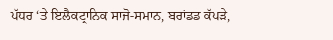ਪੱਧਰ ‘ਤੇ ਇਲੈਕਟ੍ਰਾਨਿਕ ਸਾਜੋ-ਸਮਾਨ, ਬਰਾਂਡਡ ਕੱਪੜੇ,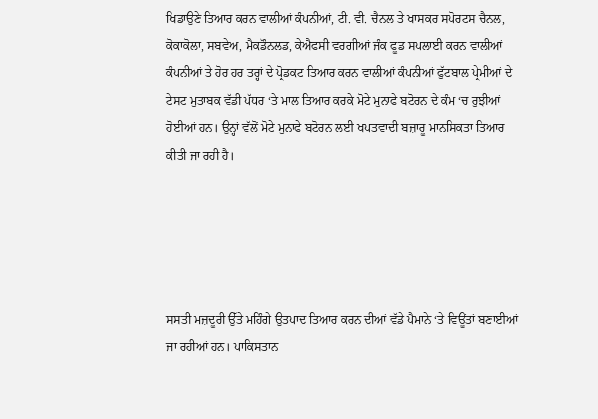ਖਿਡਾਉਣੇ ਤਿਆਰ ਕਰਨ ਵਾਲੀਆਂ ਕੰਪਨੀਆਂ, ਟੀ. ਵੀ. ਚੈਨਲ ਤੇ ਖਾਸਕਰ ਸਪੋਰਟਸ ਚੈਨਲ, ਕੋਕਾਕੋਲਾ, ਸਬਵੇਅ, ਮੈਕਡੌਨਲਡ, ਕੇਐਫਸੀ ਵਰਗੀਆਂ ਜੰਕ ਫੂਡ ਸਪਲਾਈ ਕਰਨ ਵਾਲੀਆਂ ਕੰਪਨੀਆਂ ਤੇ ਹੋਰ ਹਰ ਤਰ੍ਹਾਂ ਦੇ ਪ੍ਰੋਡਕਟ ਤਿਆਰ ਕਰਨ ਵਾਲੀਆਂ ਕੰਪਨੀਆਂ ਫੁੱਟਬਾਲ ਪ੍ਰੇਮੀਆਂ ਦੇ ਟੇਸਟ ਮੁਤਾਬਕ ਵੱਡੀ ਪੱਧਰ ‘ਤੇ ਮਾਲ ਤਿਆਰ ਕਰਕੇ ਮੋਟੇ ਮੁਨਾਫੇ ਬਟੋਰਨ ਦੇ ਕੰਮ ‘ਚ ਰੁਝੀਆਂ ਹੋਈਆਂ ਹਨ। ਉਨ੍ਹਾਂ ਵੱਲੋਂ ਮੋਟੇ ਮੁਨਾਫੇ ਬਟੋਰਨ ਲਈ ਖਪਤਵਾਦੀ ਬਜ਼ਾਰੂ ਮਾਨਸਿਕਤਾ ਤਿਆਰ ਕੀਤੀ ਜਾ ਰਹੀ ਹੈ।





ਸਸਤੀ ਮਜ਼ਦੂਰੀ ਉੱਤੇ ਮਹਿੰਗੇ ਉਤਪਾਦ ਤਿਆਰ ਕਰਨ ਦੀਆਂ ਵੱਡੇ ਪੈਮਾਨੇ ‘ਤੇ ਵਿਊਂਤਾਂ ਬਣਾਈਆਂ ਜਾ ਰਹੀਆਂ ਹਨ। ਪਾਕਿਸਤਾਨ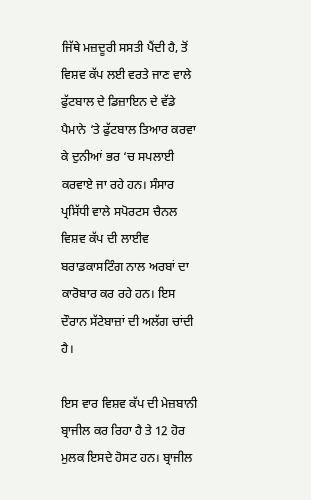ਜਿੱਥੇ ਮਜ਼ਦੂਰੀ ਸਸਤੀ ਪੈਂਦੀ ਹੈ, ਤੋਂ ਵਿਸ਼ਵ ਕੱਪ ਲਈ ਵਰਤੇ ਜਾਣ ਵਾਲੇ ਫੁੱਟਬਾਲ ਦੇ ਡਿਜ਼ਾਇਨ ਦੇ ਵੱਡੇ ਪੈਮਾਨੇ ‘ਤੇ ਫੁੱਟਬਾਲ ਤਿਆਰ ਕਰਵਾ ਕੇ ਦੁਨੀਆਂ ਭਰ ‘ਚ ਸਪਲਾਈ ਕਰਵਾਏ ਜਾ ਰਹੇ ਹਨ। ਸੰਸਾਰ ਪ੍ਰਸਿੱਧੀ ਵਾਲੇ ਸਪੋਰਟਸ ਚੈਨਲ ਵਿਸ਼ਵ ਕੱਪ ਦੀ ਲਾਈਵ ਬਰਾਡਕਾਸਟਿੰਗ ਨਾਲ ਅਰਬਾਂ ਦਾ ਕਾਰੋਬਾਰ ਕਰ ਰਹੇ ਹਨ। ਇਸ ਦੌਰਾਨ ਸੱਟੇਬਾਜ਼ਾਂ ਦੀ ਅਲੱਗ ਚਾਂਦੀ ਹੈ।

ਇਸ ਵਾਰ ਵਿਸ਼ਵ ਕੱਪ ਦੀ ਮੇਜ਼ਬਾਨੀ ਬ੍ਰਾਜੀਲ ਕਰ ਰਿਹਾ ਹੈ ਤੇ 12 ਹੋਰ ਮੁਲਕ ਇਸਦੇ ਹੋਸਟ ਹਨ। ਬ੍ਰਾਜੀਲ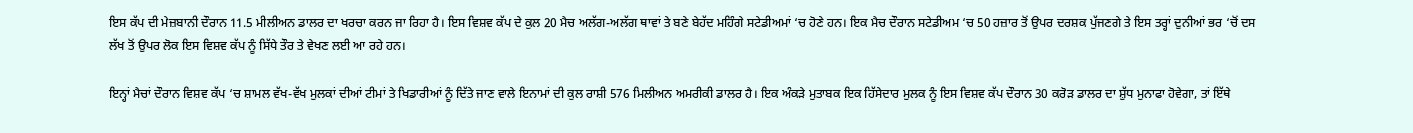ਇਸ ਕੱਪ ਦੀ ਮੇਜ਼ਬਾਨੀ ਦੌਰਾਨ 11.5 ਮੀਲੀਅਨ ਡਾਲਰ ਦਾ ਖਰਚਾ ਕਰਨ ਜਾ ਰਿਹਾ ਹੈ। ਇਸ ਵਿਸ਼ਵ ਕੱਪ ਦੇ ਕੁਲ 20 ਮੈਚ ਅਲੱਗ-ਅਲੱਗ ਥਾਵਾਂ ਤੇ ਬਣੇ ਬੇਹੱਦ ਮਹਿੰਗੇ ਸਟੇਡੀਅਮਾਂ ‘ਚ ਹੋਣੇ ਹਨ। ਇਕ ਮੈਚ ਦੌਰਾਨ ਸਟੇਡੀਅਮ ‘ਚ 50 ਹਜ਼ਾਰ ਤੋਂ ਉਪਰ ਦਰਸ਼ਕ ਪੁੱਜਣਗੇ ਤੇ ਇਸ ਤਰ੍ਹਾਂ ਦੁਨੀਆਂ ਭਰ ‘ਚੋਂ ਦਸ ਲੱਖ ਤੋਂ ਉਪਰ ਲੋਕ ਇਸ ਵਿਸ਼ਵ ਕੱਪ ਨੂੰ ਸਿੱਧੇ ਤੌਰ ਤੇ ਵੇਖਣ ਲਈ ਆ ਰਹੇ ਹਨ।

ਇਨ੍ਹਾਂ ਮੈਚਾਂ ਦੌਰਾਨ ਵਿਸ਼ਵ ਕੱਪ ‘ਚ ਸ਼ਾਮਲ ਵੱਖ-ਵੱਖ ਮੁਲਕਾਂ ਦੀਆਂ ਟੀਮਾਂ ਤੇ ਖਿਡਾਰੀਆਂ ਨੂੰ ਦਿੱਤੇ ਜਾਣ ਵਾਲੇ ਇਨਾਮਾਂ ਦੀ ਕੁਲ ਰਾਸ਼ੀ 576 ਮਿਲੀਅਨ ਅਮਰੀਕੀ ਡਾਲਰ ਹੈ। ਇਕ ਅੰਕੜੇ ਮੁਤਾਬਕ ਇਕ ਹਿੱਸੇਦਾਰ ਮੁਲਕ ਨੂੰ ਇਸ ਵਿਸ਼ਵ ਕੱਪ ਦੌਰਾਨ 30 ਕਰੋੜ ਡਾਲਰ ਦਾ ਸ਼ੁੱਧ ਮੁਨਾਫਾ ਹੋਵੇਗਾ, ਤਾਂ ਇੱਥੇ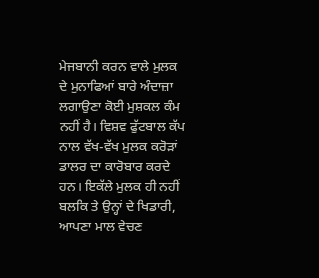ਮੇਜਬਾਨੀ ਕਰਨ ਵਾਲੇ ਮੁਲਕ ਦੇ ਮੁਨਾਫਿਆਂ ਬਾਰੇ ਅੰਦਾਜ਼ਾ ਲਗਾਉਣਾ ਕੋਈ ਮੁਸ਼ਕਲ ਕੰਮ ਨਹੀਂ ਹੈ। ਵਿਸ਼ਵ ਫੁੱਟਬਾਲ ਕੱਪ ਨਾਲ ਵੱਖ-ਵੱਖ ਮੁਲਕ ਕਰੋੜਾਂ ਡਾਲਰ ਦਾ ਕਾਰੋਬਾਰ ਕਰਦੇ ਹਨ। ਇਕੱਲੇ ਮੁਲਕ ਹੀ ਨਹੀਂ ਬਲਕਿ ਤੇ ਉਨ੍ਹਾਂ ਦੇ ਖਿਡਾਰੀ, ਆਪਣਾ ਮਾਲ ਵੇਚਣ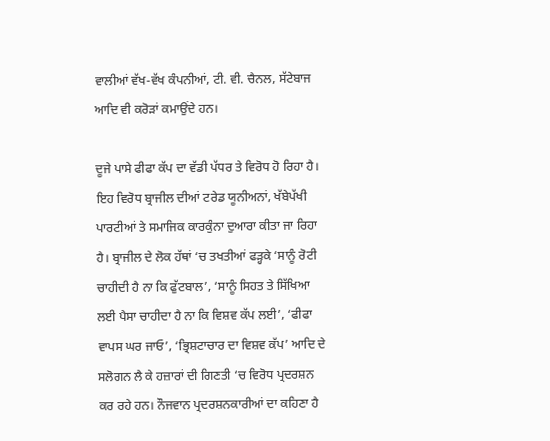ਵਾਲੀਆਂ ਵੱਖ-ਵੱਖ ਕੰਪਨੀਆਂ, ਟੀ. ਵੀ. ਚੈਨਲ, ਸੱਟੇਬਾਜ ਆਦਿ ਵੀ ਕਰੋੜਾਂ ਕਮਾਉਂਦੇ ਹਨ।

ਦੂਜੇ ਪਾਸੇ ਫੀਫਾ ਕੱਪ ਦਾ ਵੱਡੀ ਪੱਧਰ ਤੇ ਵਿਰੋਧ ਹੋ ਰਿਹਾ ਹੈ। ਇਹ ਵਿਰੋਧ ਬ੍ਰਾਜੀਲ ਦੀਆਂ ਟਰੇਡ ਯੂਨੀਅਨਾਂ, ਖੱਬੇਪੱਖੀ ਪਾਰਟੀਆਂ ਤੇ ਸਮਾਜਿਕ ਕਾਰਕੁੰਨਾ ਦੁਆਰਾ ਕੀਤਾ ਜਾ ਰਿਹਾ ਹੈ। ਬ੍ਰਾਜੀਲ ਦੇ ਲੋਕ ਹੱਥਾਂ ‘ਚ ਤਖਤੀਆਂ ਫੜ੍ਹਕੇ ‘ਸਾਨੂੰ ਰੋਟੀ ਚਾਹੀਦੀ ਹੈ ਨਾ ਕਿ ਫੁੱਟਬਾਲ’, ‘ਸਾਨੂੰ ਸਿਹਤ ਤੇ ਸਿੱਖਿਆ ਲਈ ਪੈਸਾ ਚਾਹੀਦਾ ਹੈ ਨਾ ਕਿ ਵਿਸ਼ਵ ਕੱਪ ਲਈ’, ‘ਫੀਫਾ ਵਾਪਸ ਘਰ ਜਾਓ’, ‘ਭ੍ਰਿਸ਼ਟਾਚਾਰ ਦਾ ਵਿਸ਼ਵ ਕੱਪ’ ਆਦਿ ਦੇ ਸਲੋਗਨ ਲੈ ਕੇ ਹਜ਼ਾਰਾਂ ਦੀ ਗਿਣਤੀ ‘ਚ ਵਿਰੋਧ ਪ੍ਰਦਰਸ਼ਨ ਕਰ ਰਹੇ ਹਨ। ਨੌਜਵਾਨ ਪ੍ਰਦਰਸ਼ਨਕਾਰੀਆਂ ਦਾ ਕਹਿਣਾ ਹੈ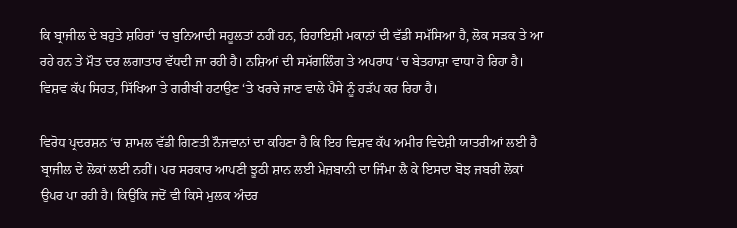ਕਿ ਬ੍ਰਾਜੀਲ ਦੇ ਬਹੁਤੇ ਸ਼ਹਿਰਾਂ ‘ਚ ਬੁਨਿਆਦੀ ਸਹੂਲਤਾਂ ਨਹੀਂ ਹਨ, ਰਿਹਾਇਸ਼ੀ ਮਕਾਨਾਂ ਦੀ ਵੱਡੀ ਸਮੱਸਿਆ ਹੈ, ਲੋਕ ਸੜਕ ਤੇ ਆ ਰਹੇ ਹਨ ਤੇ ਮੌਤ ਦਰ ਲਗਾਤਾਰ ਵੱਧਦੀ ਜਾ ਰਹੀ ਹੈ। ਨਸ਼ਿਆਂ ਦੀ ਸਮੱਗਲਿੰਗ ਤੇ ਅਪਰਾਧ ‘ਚ ਬੇਤਹਾਸ਼ਾ ਵਾਧਾ ਹੋ ਰਿਹਾ ਹੈ। ਵਿਸ਼ਵ ਕੱਪ ਸਿਹਤ, ਸਿੱਖਿਆ ਤੇ ਗਰੀਬੀ ਹਟਾਉਣ ‘ਤੇ ਖਰਚੇ ਜਾਣ ਵਾਲੇ ਪੈਸੇ ਨੂੰ ਹੜੱਪ ਕਰ ਰਿਹਾ ਹੈ।

ਵਿਰੋਧ ਪ੍ਰਦਰਸ਼ਨ ‘ਚ ਸ਼ਾਮਲ ਵੱਡੀ ਗਿਣਤੀ ਨੌਜਵਾਨਾਂ ਦਾ ਕਹਿਣਾ ਹੈ ਕਿ ਇਹ ਵਿਸ਼ਵ ਕੱਪ ਅਮੀਰ ਵਿਦੇਸ਼ੀ ਯਾਤਰੀਆਂ ਲਈ ਹੈ ਬ੍ਰਾਜੀਲ ਦੇ ਲੋਕਾਂ ਲਈ ਨਹੀਂ। ਪਰ ਸਰਕਾਰ ਆਪਣੀ ਝੂਠੀ ਸ਼ਾਨ ਲਈ ਮੇਜ਼ਬਾਨੀ ਦਾ ਜਿੰਮਾ ਲੈ ਕੇ ਇਸਦਾ ਬੋਝ ਜਬਰੀ ਲੋਕਾਂ ਉਪਰ ਪਾ ਰਹੀ ਹੈ। ਕਿਉਂਕਿ ਜਦੋਂ ਵੀ ਕਿਸੇ ਮੁਲਕ ਅੰਦਰ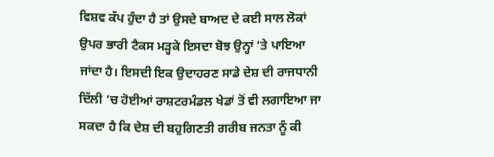ਵਿਸ਼ਵ ਕੱਪ ਹੁੰਦਾ ਹੈ ਤਾਂ ਉਸਦੇ ਬਾਅਦ ਦੇ ਕਈ ਸਾਲ ਲੋਕਾਂ ਉਪਰ ਭਾਰੀ ਟੈਕਸ ਮੜ੍ਹਕੇ ਇਸਦਾ ਬੋਝ ਉਨ੍ਹਾਂ ‘ਤੇ ਪਾਇਆ ਜਾਂਦਾ ਹੈ। ਇਸਦੀ ਇਕ ਉਦਾਹਰਣ ਸਾਡੇ ਦੇਸ਼ ਦੀ ਰਾਜਧਾਨੀ ਦਿੱਲੀ ‘ਚ ਹੋਈਆਂ ਰਾਸ਼ਟਰਮੰਡਲ ਖੇਡਾਂ ਤੋਂ ਵੀ ਲਗਾਇਆ ਜਾ ਸਕਦਾ ਹੈ ਕਿ ਦੇਸ਼ ਦੀ ਬਹੁਗਿਣਤੀ ਗਰੀਬ ਜਨਤਾ ਨੂੰ ਕੀ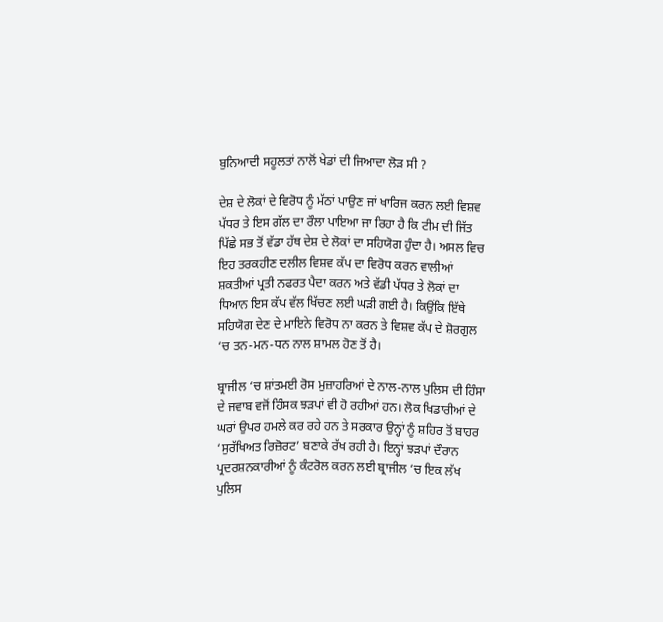ਬੁਨਿਆਦੀ ਸਹੂਲਤਾਂ ਨਾਲੋਂ ਖੇਡਾਂ ਦੀ ਜਿਆਦਾ ਲੋੜ ਸੀ ?

ਦੇਸ਼ ਦੇ ਲੋਕਾਂ ਦੇ ਵਿਰੋਧ ਨੂੰ ਮੱਠਾਂ ਪਾਉਣ ਜਾਂ ਖਾਰਿਜ ਕਰਨ ਲਈ ਵਿਸ਼ਵ ਪੱਧਰ ਤੇ ਇਸ ਗੱਲ ਦਾ ਰੌਲਾ ਪਾਇਆ ਜਾ ਰਿਹਾ ਹੈ ਕਿ ਟੀਮ ਦੀ ਜਿੱਤ ਪਿੱਛੇ ਸਭ ਤੋਂ ਵੱਡਾ ਹੱਥ ਦੇਸ਼ ਦੇ ਲੋਕਾਂ ਦਾ ਸਹਿਯੋਗ ਹੁੰਦਾ ਹੈ। ਅਸਲ ਵਿਚ ਇਹ ਤਰਕਹੀਣ ਦਲੀਲ ਵਿਸ਼ਵ ਕੱਪ ਦਾ ਵਿਰੋਧ ਕਰਨ ਵਾਲੀਆਂ ਸ਼ਕਤੀਆਂ ਪ੍ਰਤੀ ਨਫਰਤ ਪੈਦਾ ਕਰਨ ਅਤੇ ਵੱਡੀ ਪੱਧਰ ਤੇ ਲੋਕਾਂ ਦਾ ਧਿਆਨ ਇਸ ਕੱਪ ਵੱਲ ਖਿੱਚਣ ਲਈ ਘੜੀ ਗਈ ਹੈ। ਕਿਉਂਕਿ ਇੱਥੇ ਸਹਿਯੋਗ ਦੇਣ ਦੇ ਮਾਇਨੇ ਵਿਰੋਧ ਨਾ ਕਰਨ ਤੇ ਵਿਸ਼ਵ ਕੱਪ ਦੇ ਸ਼ੋਰਗੁਲ ‘ਚ ਤਨ-ਮਨ-ਧਨ ਨਾਲ ਸ਼ਾਮਲ ਹੋਣ ਤੋਂ ਹੈ।

ਬ੍ਰਾਜੀਲ ‘ਚ ਸ਼ਾਂਤਮਈ ਰੋਸ ਮੁਜ਼ਾਹਰਿਆਂ ਦੇ ਨਾਲ-ਨਾਲ ਪੁਲਿਸ ਦੀ ਹਿੰਸਾ ਦੇ ਜਵਾਬ ਵਜੋਂ ਹਿੰਸਕ ਝੜਪਾਂ ਵੀ ਹੋ ਰਹੀਆਂ ਹਨ। ਲੋਕ ਖਿਡਾਰੀਆਂ ਦੇ ਘਰਾਂ ਉਪਰ ਹਮਲੇ ਕਰ ਰਹੇ ਹਨ ਤੇ ਸਰਕਾਰ ਉਨ੍ਹਾਂ ਨੂੰ ਸ਼ਹਿਰ ਤੋਂ ਬਾਹਰ ‘ਸੁਰੱਖਿਅਤ ਰਿਜ਼ੋਰਟ’ ਬਣਾਕੇ ਰੱਖ ਰਹੀ ਹੈ। ਇਨ੍ਹਾਂ ਝੜਪਾਂ ਦੌਰਾਨ ਪ੍ਰਦਰਸ਼ਨਕਾਰੀਆਂ ਨੂੰ ਕੰਟਰੋਲ ਕਰਨ ਲਈ ਬ੍ਰਾਜੀਲ ‘ਚ ਇਕ ਲੱਖ ਪੁਲਿਸ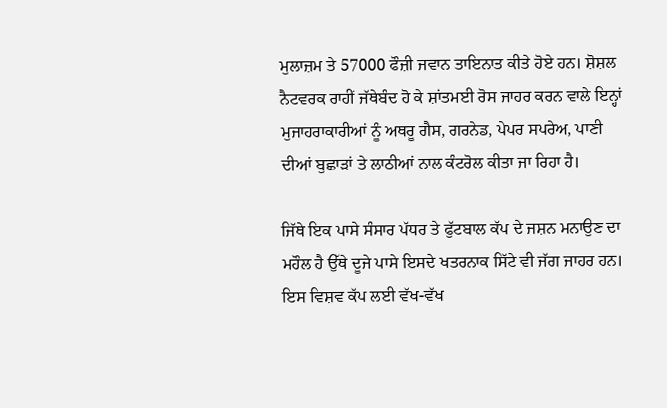ਮੁਲਾਜ਼ਮ ਤੇ 57000 ਫੌਜ਼ੀ ਜਵਾਨ ਤਾਇਨਾਤ ਕੀਤੇ ਹੋਏ ਹਨ। ਸ਼ੋਸ਼ਲ ਨੈਟਵਰਕ ਰਾਹੀਂ ਜੱਥੇਬੰਦ ਹੋ ਕੇ ਸ਼ਾਂਤਮਈ ਰੋਸ ਜਾਹਰ ਕਰਨ ਵਾਲੇ ਇਨ੍ਹਾਂ ਮੁਜਾਹਰਾਕਾਰੀਆਂ ਨੂੰ ਅਥਰੂ ਗੈਸ, ਗਰਨੇਡ, ਪੇਪਰ ਸਪਰੇਅ, ਪਾਣੀ ਦੀਆਂ ਬੁਛਾੜਾਂ ਤੇ ਲਾਠੀਆਂ ਨਾਲ ਕੰਟਰੋਲ ਕੀਤਾ ਜਾ ਰਿਹਾ ਹੈ।

ਜਿੱਥੇ ਇਕ ਪਾਸੇ ਸੰਸਾਰ ਪੱਧਰ ਤੇ ਫੁੱਟਬਾਲ ਕੱਪ ਦੇ ਜਸ਼ਨ ਮਨਾਉਣ ਦਾ ਮਹੌਲ ਹੈ ਉੱਥੇ ਦੂਜੇ ਪਾਸੇ ਇਸਦੇ ਖਤਰਨਾਕ ਸਿੱਟੇ ਵੀ ਜੱਗ ਜਾਹਰ ਹਨ। ਇਸ ਵਿਸ਼ਵ ਕੱਪ ਲਈ ਵੱਖ-ਵੱਖ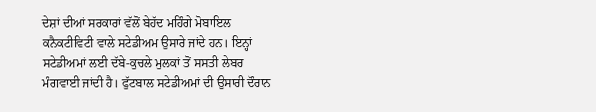ਦੇਸ਼ਾਂ ਦੀਆਂ ਸਰਕਾਰਾਂ ਵੱਲੋਂ ਬੇਹੱਦ ਮਹਿੰਗੇ ਮੋਬਾਇਲ ਕਨੈਕਟੀਵਿਟੀ ਵਾਲੇ ਸਟੇਡੀਅਮ ਉਸਾਰੇ ਜਾਂਦੇ ਹਨ। ਇਨ੍ਹਾਂ ਸਟੇਡੀਅਮਾਂ ਲਈ ਦੱਬੇ-ਕੁਚਲੇ ਮੁਲਕਾਂ ਤੋਂ ਸਸਤੀ ਲੇਬਰ ਮੰਗਵਾਈ ਜਾਂਦੀ ਹੈ। ਫੁੱਟਬਾਲ ਸਟੇਡੀਅਮਾਂ ਦੀ ਉਸਾਰੀ ਦੌਰਾਨ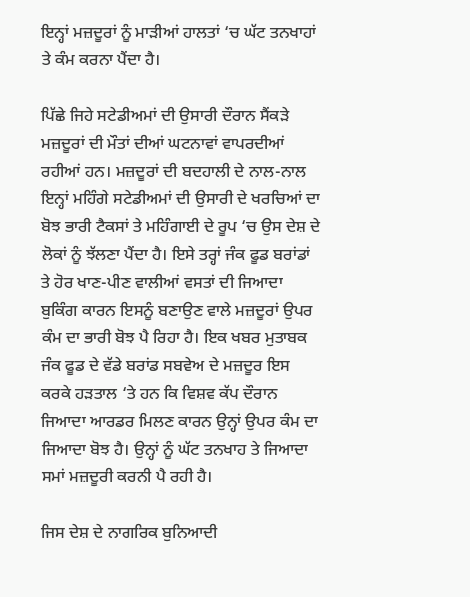ਇਨ੍ਹਾਂ ਮਜ਼ਦੂਰਾਂ ਨੂੰ ਮਾੜੀਆਂ ਹਾਲਤਾਂ ‘ਚ ਘੱਟ ਤਨਖਾਹਾਂ ਤੇ ਕੰਮ ਕਰਨਾ ਪੈਂਦਾ ਹੈ।

ਪਿੱਛੇ ਜਿਹੇ ਸਟੇਡੀਅਮਾਂ ਦੀ ਉਸਾਰੀ ਦੌਰਾਨ ਸੈਂਕੜੇ ਮਜ਼ਦੂਰਾਂ ਦੀ ਮੌਤਾਂ ਦੀਆਂ ਘਟਨਾਵਾਂ ਵਾਪਰਦੀਆਂ ਰਹੀਆਂ ਹਨ। ਮਜ਼ਦੂਰਾਂ ਦੀ ਬਦਹਾਲੀ ਦੇ ਨਾਲ-ਨਾਲ ਇਨ੍ਹਾਂ ਮਹਿੰਗੇ ਸਟੇਡੀਅਮਾਂ ਦੀ ਉਸਾਰੀ ਦੇ ਖਰਚਿਆਂ ਦਾ ਬੋਝ ਭਾਰੀ ਟੈਕਸਾਂ ਤੇ ਮਹਿੰਗਾਈ ਦੇ ਰੂਪ ‘ਚ ਉਸ ਦੇਸ਼ ਦੇ ਲੋਕਾਂ ਨੂੰ ਝੱਲਣਾ ਪੈਂਦਾ ਹੈ। ਇਸੇ ਤਰ੍ਹਾਂ ਜੰਕ ਫੂਡ ਬਰਾਂਡਾਂ ਤੇ ਹੋਰ ਖਾਣ-ਪੀਣ ਵਾਲੀਆਂ ਵਸਤਾਂ ਦੀ ਜਿਆਦਾ ਬੁਕਿੰਗ ਕਾਰਨ ਇਸਨੂੰ ਬਣਾਉਣ ਵਾਲੇ ਮਜ਼ਦੂਰਾਂ ਉਪਰ ਕੰਮ ਦਾ ਭਾਰੀ ਬੋਝ ਪੈ ਰਿਹਾ ਹੈ। ਇਕ ਖਬਰ ਮੁਤਾਬਕ ਜੰਕ ਫੂਡ ਦੇ ਵੱਡੇ ਬਰਾਂਡ ਸਬਵੇਅ ਦੇ ਮਜ਼ਦੂਰ ਇਸ ਕਰਕੇ ਹੜਤਾਲ ‘ਤੇ ਹਨ ਕਿ ਵਿਸ਼ਵ ਕੱਪ ਦੌਰਾਨ ਜਿਆਦਾ ਆਰਡਰ ਮਿਲਣ ਕਾਰਨ ਉਨ੍ਹਾਂ ਉਪਰ ਕੰਮ ਦਾ ਜਿਆਦਾ ਬੋਝ ਹੈ। ਉਨ੍ਹਾਂ ਨੂੰ ਘੱਟ ਤਨਖਾਹ ਤੇ ਜਿਆਦਾ ਸਮਾਂ ਮਜ਼ਦੂਰੀ ਕਰਨੀ ਪੈ ਰਹੀ ਹੈ।

ਜਿਸ ਦੇਸ਼ ਦੇ ਨਾਗਰਿਕ ਬੁਨਿਆਦੀ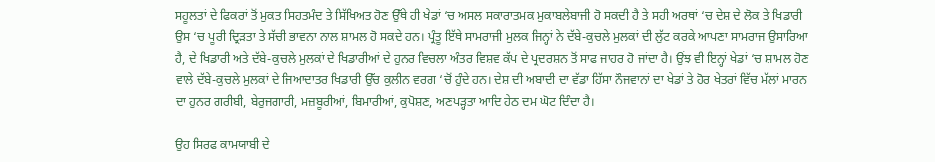ਸਹੂਲਤਾਂ ਦੇ ਫਿਕਰਾਂ ਤੋਂ ਮੁਕਤ ਸਿਹਤਮੰਦ ਤੇ ਸਿੱਖਿਅਤ ਹੋਣ ਉੱਥੇ ਹੀ ਖੇਡਾਂ ‘ਚ ਅਸਲ ਸਕਾਰਾਤਮਕ ਮੁਕਾਬਲੇਬਾਜੀ ਹੋ ਸਕਦੀ ਹੈ ਤੇ ਸਹੀ ਅਰਥਾਂ ‘ਚ ਦੇਸ਼ ਦੇ ਲੋਕ ਤੇ ਖਿਡਾਰੀ ਉਸ ‘ਚ ਪੂਰੀ ਦ੍ਰਿੜਤਾ ਤੇ ਸੱਚੀ ਭਾਵਨਾ ਨਾਲ ਸ਼ਾਮਲ ਹੋ ਸਕਦੇ ਹਨ। ਪ੍ਰੰਤੂ ਇੱਥੇ ਸਾਮਰਾਜੀ ਮੁਲਕ ਜਿਨ੍ਹਾਂ ਨੇ ਦੱਬੇ-ਕੁਚਲੇ ਮੁਲਕਾਂ ਦੀ ਲੁੱਟ ਕਰਕੇ ਆਪਣਾ ਸਾਮਰਾਜ ਉਸਾਰਿਆ ਹੈ, ਦੇ ਖਿਡਾਰੀ ਅਤੇ ਦੱਬੇ-ਕੁਚਲੇ ਮੁਲਕਾਂ ਦੇ ਖਿਡਾਰੀਆਂ ਦੇ ਹੁਨਰ ਵਿਚਲਾ ਅੰਤਰ ਵਿਸ਼ਵ ਕੱਪ ਦੇ ਪ੍ਰਦਰਸ਼ਨ ਤੋਂ ਸਾਫ ਜਾਹਰ ਹੋ ਜਾਂਦਾ ਹੈ। ਉਂਝ ਵੀ ਇਨ੍ਹਾਂ ਖੇਡਾਂ ‘ਚ ਸ਼ਾਮਲ ਹੋਣ ਵਾਲੇ ਦੱਬੇ-ਕੁਚਲੇ ਮੁਲਕਾਂ ਦੇ ਜਿਆਦਾਤਰ ਖਿਡਾਰੀ ਉੱਚ ਕੁਲੀਨ ਵਰਗ ‘ਚੋਂ ਹੁੰਦੇ ਹਨ। ਦੇਸ਼ ਦੀ ਅਬਾਦੀ ਦਾ ਵੱਡਾ ਹਿੱਸਾ ਨੌਜਵਾਨਾਂ ਦਾ ਖੇਡਾਂ ਤੇ ਹੋਰ ਖੇਤਰਾਂ ਵਿੱਚ ਮੱਲਾਂ ਮਾਰਨ ਦਾ ਹੁਨਰ ਗਰੀਬੀ, ਬੇਰੁਜਗਾਰੀ, ਮਜ਼ਬੂਰੀਆਂ, ਬਿਮਾਰੀਆਂ, ਕੁਪੋਸ਼ਣ, ਅਣਪੜ੍ਹਤਾ ਆਦਿ ਹੇਠ ਦਮ ਘੋਟ ਦਿੰਦਾ ਹੈ।

ਉਹ ਸਿਰਫ ਕਾਮਯਾਬੀ ਦੇ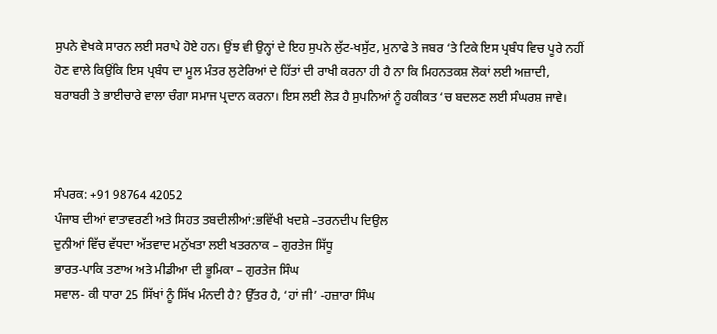ਸੁਪਨੇ ਵੇਖਕੇ ਸਾਰਨ ਲਈ ਸਰਾਪੇ ਹੋਏ ਹਨ। ਉਂਝ ਵੀ ਉਨ੍ਹਾਂ ਦੇ ਇਹ ਸੁਪਨੇ ਲੁੱਟ-ਖਸੁੱਟ, ਮੁਨਾਫੇ ਤੇ ਜਬਰ ‘ਤੇ ਟਿਕੇ ਇਸ ਪ੍ਰਬੰਧ ਵਿਚ ਪੂਰੇ ਨਹੀਂ ਹੋਣ ਵਾਲੇ ਕਿਉਂਕਿ ਇਸ ਪ੍ਰਬੰਧ ਦਾ ਮੂਲ ਮੰਤਰ ਲੁਟੇਰਿਆਂ ਦੇ ਹਿੱਤਾਂ ਦੀ ਰਾਖੀ ਕਰਨਾ ਹੀ ਹੈ ਨਾ ਕਿ ਮਿਹਨਤਕਸ਼ ਲੋਕਾਂ ਲਈ ਅਜ਼ਾਦੀ, ਬਰਾਬਰੀ ਤੇ ਭਾਈਚਾਰੇ ਵਾਲਾ ਚੰਗਾ ਸਮਾਜ ਪ੍ਰਦਾਨ ਕਰਨਾ। ਇਸ ਲਈ ਲੋੜ ਹੈ ਸੁਪਨਿਆਂ ਨੂੰ ਹਕੀਕਤ ‘ਚ ਬਦਲਣ ਲਈ ਸੰਘਰਸ਼ ਜਾਵੇ।



ਸੰਪਰਕ: +91 98764 42052
ਪੰਜਾਬ ਦੀਆਂ ਵਾਤਾਵਰਣੀ ਅਤੇ ਸਿਹਤ ਤਬਦੀਲੀਆਂ:ਭਵਿੱਖੀ ਖਦਸ਼ੇ –ਤਰਨਦੀਪ ਦਿਉਲ
ਦੁਨੀਆਂ ਵਿੱਚ ਵੱਧਦਾ ਅੱਤਵਾਦ ਮਨੁੱਖਤਾ ਲਈ ਖਤਰਨਾਕ – ਗੁਰਤੇਜ ਸਿੱਧੂ
ਭਾਰਤ-ਪਾਕਿ ਤਣਾਅ ਅਤੇ ਮੀਡੀਆ ਦੀ ਭੂਮਿਕਾ – ਗੁਰਤੇਜ ਸਿੰਘ
ਸਵਾਲ- ਕੀ ਧਾਰਾ 25 ਸਿੱਖਾਂ ਨੂੰ ਸਿੱਖ ਮੰਨਦੀ ਹੈ? ਉੱਤਰ ਹੈ, ‘ਹਾਂ ਜੀ’ -ਹਜ਼ਾਰਾ ਸਿੰਘ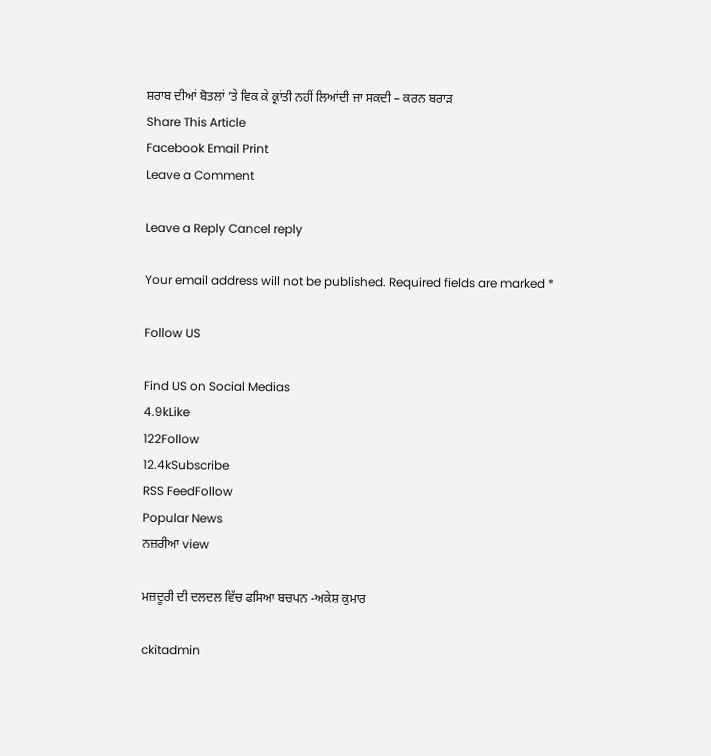ਸ਼ਰਾਬ ਦੀਆਂ ਬੋਤਲਾਂ ’ਤੇ ਵਿਕ ਕੇ ਕ੍ਰਾਂਤੀ ਨਹੀਂ ਲਿਆਂਦੀ ਜਾ ਸਕਦੀ – ਕਰਨ ਬਰਾੜ
Share This Article
Facebook Email Print
Leave a Comment

Leave a Reply Cancel reply

Your email address will not be published. Required fields are marked *

Follow US

Find US on Social Medias
4.9kLike
122Follow
12.4kSubscribe
RSS FeedFollow
Popular News
ਨਜ਼ਰੀਆ view

ਮਜ਼ਦੂਰੀ ਦੀ ਦਲਦਲ ਵਿੱਚ ਫਸਿਆ ਬਚਪਨ -ਅਕੇਸ਼ ਕੁਮਾਰ

ckitadmin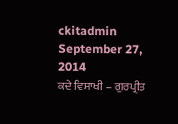ckitadmin
September 27, 2014
ਕਦੇ ਵਿਸਾਖੀ – ਗੁਰਪ੍ਰੀਤ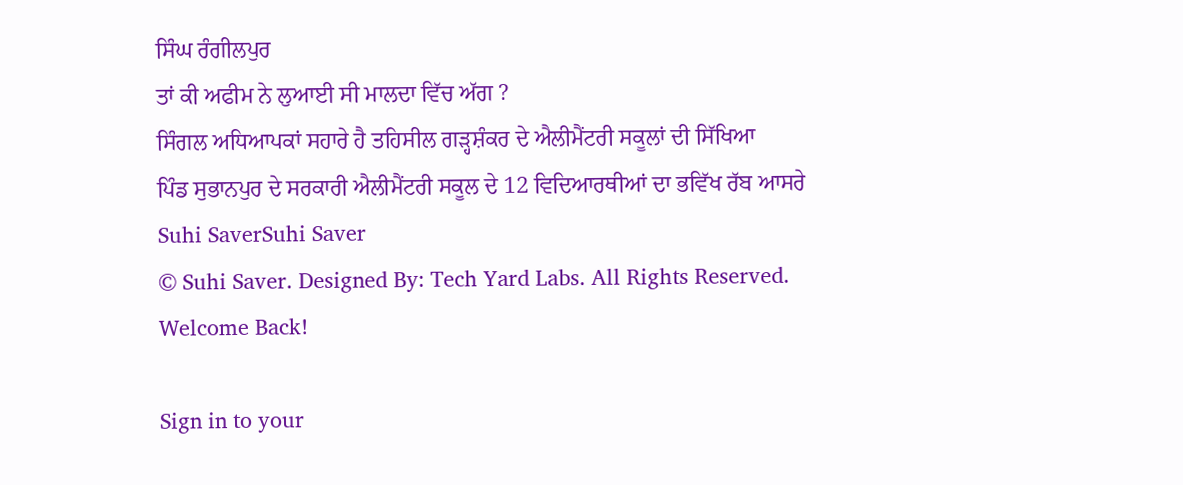ਸਿੰਘ ਰੰਗੀਲਪੁਰ
ਤਾਂ ਕੀ ਅਫੀਮ ਨੇ ਲੁਆਈ ਸੀ ਮਾਲਦਾ ਵਿੱਚ ਅੱਗ ?
ਸਿੰਗਲ ਅਧਿਆਪਕਾਂ ਸਹਾਰੇ ਹੈ ਤਹਿਸੀਲ ਗੜ੍ਹਸ਼ੰਕਰ ਦੇ ਐਲੀਮੈਂਟਰੀ ਸਕੂਲਾਂ ਦੀ ਸਿੱਖਿਆ
ਪਿੰਡ ਸੁਭਾਨਪੁਰ ਦੇ ਸਰਕਾਰੀ ਐਲੀਮੈਂਟਰੀ ਸਕੂਲ ਦੇ 12 ਵਿਦਿਆਰਥੀਆਂ ਦਾ ਭਵਿੱਖ ਰੱਬ ਆਸਰੇ
Suhi SaverSuhi Saver
© Suhi Saver. Designed By: Tech Yard Labs. All Rights Reserved.
Welcome Back!

Sign in to your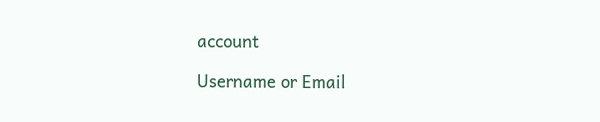account

Username or Email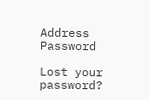Address
Password

Lost your password?